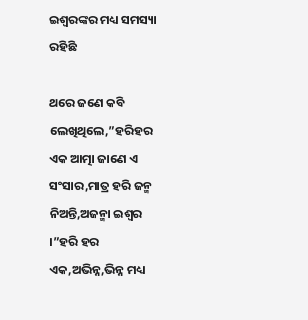ଇଶ୍ଵରଙ୍କର ମଧ୍ୟ ସମସ୍ୟା ରହିଛି

ଥରେ ଜଣେ କବି ଲେଖିଥିଲେ,”ହରିହର ଏକ ଆତ୍ମା ଜାଣେ ଏ ସଂସାର,ମାତ୍ର ହରି ଜନ୍ମ ନିଅନ୍ତି,ଅଜନ୍ମା ଇଶ୍ଵର ।”ହରି ହର ଏକ,ଅଭିନ୍ନ,ଭିନ୍ନ ମଧ୍ୟ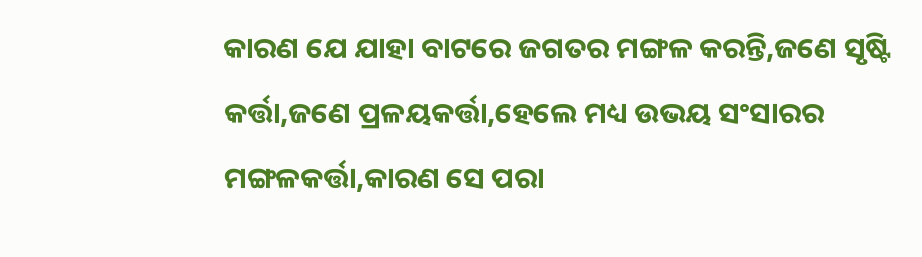କାରଣ ଯେ ଯାହା ବାଟରେ ଜଗତର ମଙ୍ଗଳ କରନ୍ତି,ଜଣେ ସୃଷ୍ଟି କର୍ତ୍ତା,ଜଣେ ପ୍ରଳୟକର୍ତ୍ତା,ହେଲେ ମଧ୍ୟ ଉଭୟ ସଂସାରର ମଙ୍ଗଳକର୍ତ୍ତା,କାରଣ ସେ ପରା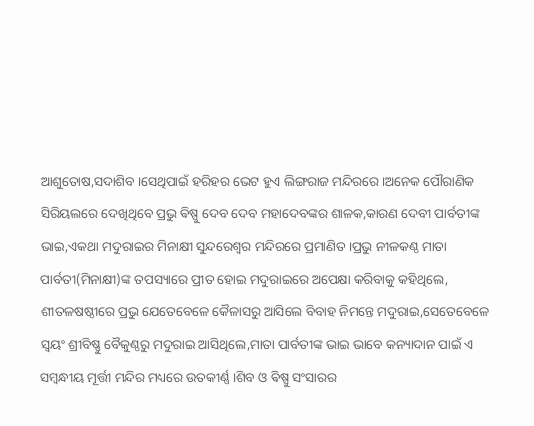ଆଶୁତୋଷ,ସଦାଶିବ ।ସେଥିପାଇଁ ହରିହର ଭେଟ ହୁଏ ଲିଙ୍ଗରାଜ ମନ୍ଦିରରେ।ଅନେକ ପୌରାଣିକ ସିରିୟଲରେ ଦେଖିଥିବେ ପ୍ରଭୁ ଵିଷ୍ପୁ ଦେବ ଦେବ ମହାଦେବଙ୍କର ଶାଳକ,କାରଣ ଦେବୀ ପାର୍ବତୀଙ୍କ ଭାଇ,ଏକଥା ମଦୁରାଇର ମିନାକ୍ଷୀ ସୁନ୍ଦରେଶ୍ଵର ମନ୍ଦିରରେ ପ୍ରମାଣିତ ।ପ୍ରଭୁ ନୀଳକଣ୍ଠ ମାତା ପାର୍ବତୀ(ମିନାକ୍ଷୀ)ଙ୍କ ତପସ୍ୟାରେ ପ୍ରୀତ ହୋଇ ମଦୁରାଇରେ ଅପେକ୍ଷା କରିବାକୁ କହିଥିଲେ, ଶୀତଳଷଷ୍ଠୀରେ ପ୍ରଭୁ ଯେତେବେଳେ କୈଳାସରୁ ଆସିଲେ ବିବାହ ନିମନ୍ତେ ମଦୁରାଇ,ସେତେବେଳେ ସ୍ବୟଂ ଶ୍ରୀବିଷ୍ଣୁ ବୈକୁଣ୍ଠରୁ ମଦୁରାଇ ଆସିଥିଲେ,ମାତା ପାର୍ବତୀଙ୍କ ଭାଇ ଭାବେ କନ୍ୟାଦାନ ପାଇଁ ଏ ସମ୍ବନ୍ଧୀୟ ମୂର୍ତ୍ତୀ ମନ୍ଦିର ମଧ୍ୟରେ ଉତକୀର୍ଣ୍ଣ ।ଶିବ ଓ ଵିଷ୍ପୁ ସଂସାରର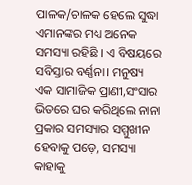ପାଳକ/ଚାଳକ ହେଲେ ସୁଦ୍ଧା ଏମାନଙ୍କର ମଧ୍ୟ ଅନେକ ସମସ୍ୟା ରହିଛି । ଏ ବିଷୟରେ ସବିସ୍ତାର ବର୍ଣ୍ଣନା। ମନୁଷ୍ୟ ଏକ ସାମାଜିକ ପ୍ରାଣୀ,ସଂସାର ଭିତରେ ଘର କରିଥିଲେ ନାନା ପ୍ରକାର ସମସ୍ୟାର ସମ୍ମୁଖୀନ ହେବାକୁ ପଡ଼େ, ସମସ୍ୟା କାହାକୁ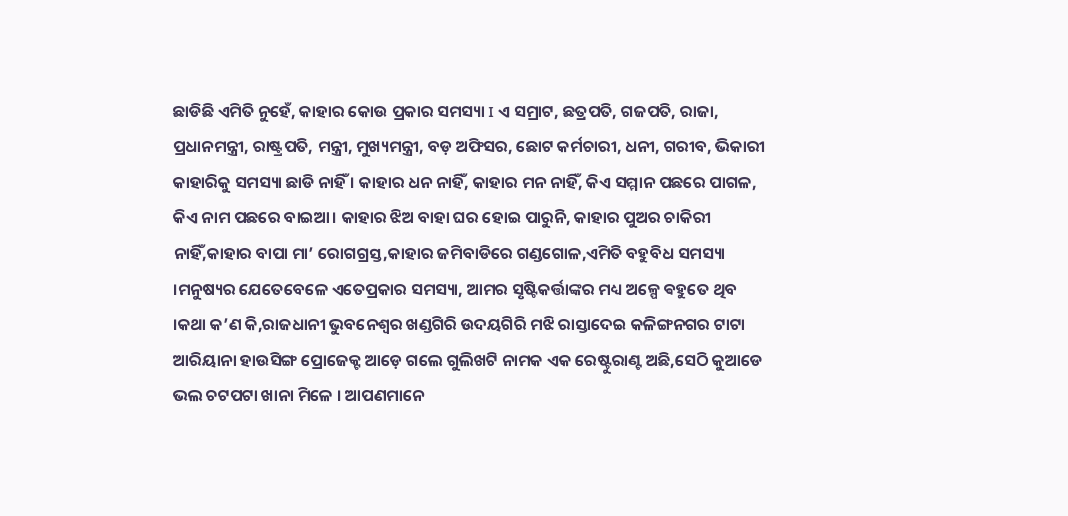ଛାଡିଛି ଏମିତି ନୁହେଁ, କାହାର କୋଉ ପ୍ରକାର ସମସ୍ୟା I ଏ ସମ୍ରାଟ, ଛତ୍ରପତି, ଗଜପତି, ରାଜା, ପ୍ରଧାନମନ୍ତ୍ରୀ, ରାଷ୍ଟ୍ରପତି, ମନ୍ତ୍ରୀ, ମୁଖ୍ୟମନ୍ତ୍ରୀ, ବଡ଼ ଅଫିସର, ଛୋଟ କର୍ମଚାରୀ, ଧନୀ, ଗରୀବ, ଭିକାରୀ କାହାରିକୁ ସମସ୍ୟା ଛାଡି ନାହିଁ । କାହାର ଧନ ନାହିଁ, କାହାର ମନ ନାହିଁ, କିଏ ସମ୍ମାନ ପଛରେ ପାଗଳ, କିଏ ନାମ ପଛରେ ବାଇଆ। କାହାର ଝିଅ ବାହା ଘର ହୋଇ ପାରୁନି, କାହାର ପୁଅର ଚାକିରୀ ନାହିଁ,କାହାର ବାପା ମା’ ରୋଗଗ୍ରସ୍ତ,କାହାର ଜମିବାଡିରେ ଗଣ୍ଡଗୋଳ,ଏମିତି ବହୁବିଧ ସମସ୍ୟା ।ମନୁଷ୍ୟର ଯେତେବେଳେ ଏତେପ୍ରକାର ସମସ୍ୟା, ଆମର ସୃଷ୍ଟିକର୍ତ୍ତାଙ୍କର ମଧ୍ୟ ଅଳ୍ପେ ଵହୁତେ ଥିବ ।କଥା କ’ଣ କି,ରାଜଧାନୀ ଭୁବନେଶ୍ଵର ଖଣ୍ଡଗିରି ଉଦୟଗିରି ମଝି ରାସ୍ତାଦେଇ କଳିଙ୍ଗନଗର ଟାଟା ଆରିୟାନା ହାଉସିଙ୍ଗ ପ୍ରୋଜେକ୍ଟ ଆଡ଼େ ଗଲେ ଗୁଲିଖଟି ନାମକ ଏକ ରେଷ୍ଟୁରାଣ୍ଟ ଅଛି,ସେଠି କୁଆଡେ ଭଲ ଚଟପଟା ଖାନା ମିଳେ । ଆପଣମାନେ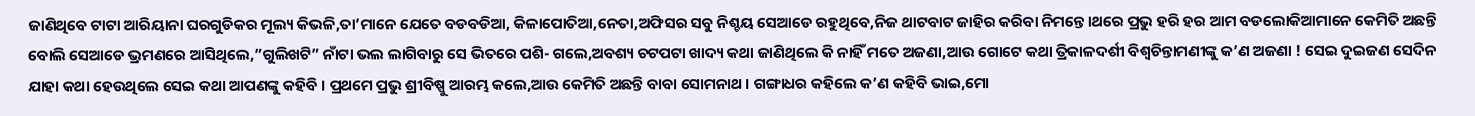ଜାଣିଥିବେ ଟାଟା ଆରିୟାନା ଘରଗୁଡିକର ମୂଲ୍ୟ କିଭଳି,ତା’ମାନେ ଯେତେ ବଡବଡିଆ, କିଳାପୋତିଆ,ନେତା,ଅଫିସର ସବୁ ନିଶ୍ଚୟ ସେଆଡେ ରହୁଥିବେ,ନିଜ ଥାଟବାଟ ଜାହିର କରିବା ନିମନ୍ତେ।ଥରେ ପ୍ରଭୁ ହରି ହର ଆମ ବଡଲୋକିଆମାନେ କେମିତି ଅଛନ୍ତି ବୋଲି ସେଆଡେ ଭ୍ରମଣରେ ଆସିଥିଲେ,”ଗୁଲିଖଟି” ନାଁଟା ଭଲ ଲାଗିବାରୁ ସେ ଭିତରେ ପଶି- ଗଲେ,ଅବଶ୍ୟ ଚଟପଟା ଖାଦ୍ୟ କଥା ଜାଣିଥିଲେ କି ନାହିଁ ମତେ ଅଜଣା,ଆଉ ଗୋଟେ କଥା ତ୍ରିକାଳଦର୍ଶୀ ବିଶ୍ଵଚିନ୍ତାମଣୀଙ୍କୁ କ’ଣ ଅଜଣା ! ସେଇ ଦୁଇଜଣ ସେଦିନ ଯାହା କଥା ହେଉଥିଲେ ସେଇ କଥା ଆପଣଙ୍କୁ କହିବି । ପ୍ରଥମେ ପ୍ରଭୁ ଶ୍ରୀବିଷ୍ପୁ ଆରମ୍ଭ କଲେ,ଆଉ କେମିତି ଅଛନ୍ତି ବାବା ସୋମନାଥ । ଗଙ୍ଗାଧର କହିଲେ କ’ଣ କହିବି ଭାଇ,ମୋ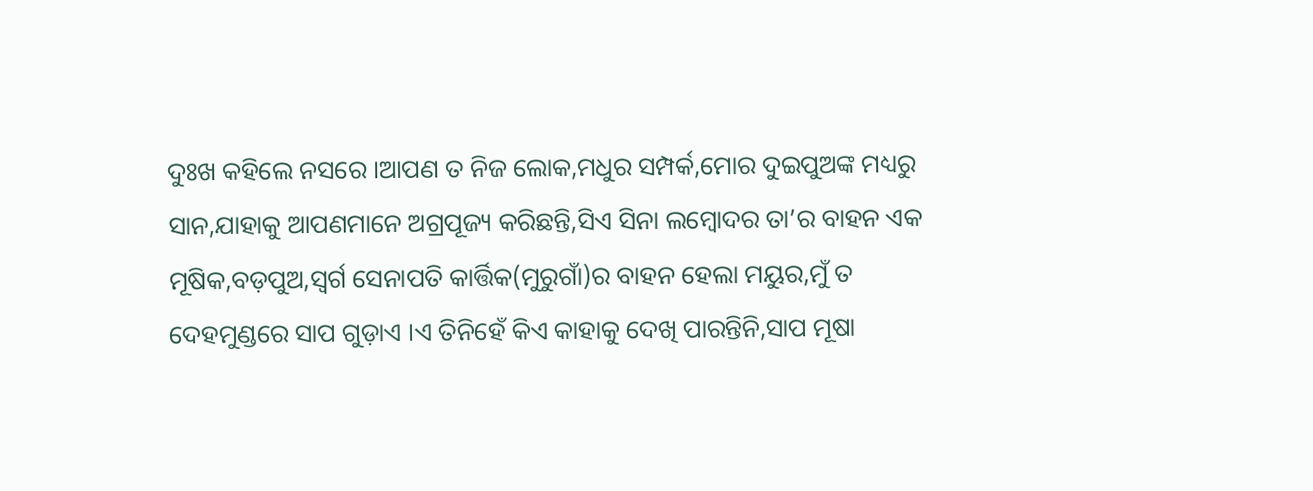ଦୁଃଖ କହିଲେ ନସରେ ।ଆପଣ ତ ନିଜ ଲୋକ,ମଧୁର ସମ୍ପର୍କ,ମୋର ଦୁଇପୁଅଙ୍କ ମଧ୍ୟରୁ ସାନ,ଯାହାକୁ ଆପଣମାନେ ଅଗ୍ରପୂଜ୍ୟ କରିଛନ୍ତି,ସିଏ ସିନା ଲମ୍ବୋଦର ତା’ର ବାହନ ଏକ ମୂଷିକ,ବଡ଼ପୁଅ,ସ୍ବର୍ଗ ସେନାପତି କାର୍ତ୍ତିକ(ମୁରୁଗାଁ)ର ବାହନ ହେଲା ମୟୁର,ମୁଁ ତ ଦେହମୁଣ୍ଡରେ ସାପ ଗୁଡ଼ାଏ ।ଏ ତିନିହେଁ କିଏ କାହାକୁ ଦେଖି ପାରନ୍ତିନି,ସାପ ମୂଷା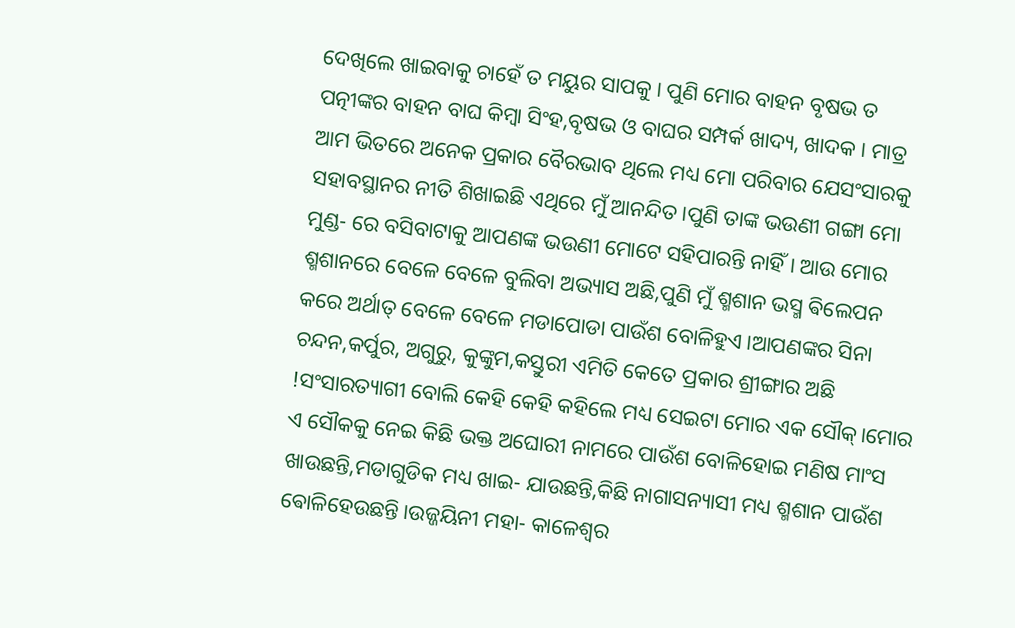ଦେଖିଲେ ଖାଇବାକୁ ଚାହେଁ ତ ମୟୁର ସାପକୁ । ପୁଣି ମୋର ବାହନ ବୃଷଭ ତ ପତ୍ନୀଙ୍କର ବାହନ ବାଘ କିମ୍ବା ସିଂହ,ବୃଷଭ ଓ ବାଘର ସମ୍ପର୍କ ଖାଦ୍ୟ, ଖାଦକ । ମାତ୍ର ଆମ ଭିତରେ ଅନେକ ପ୍ରକାର ବୈରଭାବ ଥିଲେ ମଧ୍ୟ ମୋ ପରିବାର ଯେସଂସାରକୁ ସହାବସ୍ଥାନର ନୀତି ଶିଖାଇଛି ଏଥିରେ ମୁଁ ଆନନ୍ଦିତ।ପୁଣି ତାଙ୍କ ଭଉଣୀ ଗଙ୍ଗା ମୋ ମୁଣ୍ଡ- ରେ ବସିବାଟାକୁ ଆପଣଙ୍କ ଭଉଣୀ ମୋଟେ ସହିପାରନ୍ତି ନାହିଁ । ଆଉ ମୋର ଶ୍ମଶାନରେ ବେଳେ ବେଳେ ବୁଲିବା ଅଭ୍ୟାସ ଅଛି,ପୁଣି ମୁଁ ଶ୍ମଶାନ ଭସ୍ମ ଵିଲେପନ କରେ ଅର୍ଥାତ୍ ବେଳେ ବେଳେ ମଡାପୋଡା ପାଉଁଶ ବୋଳିହୁଏ।ଆପଣଙ୍କର ସିନା ଚନ୍ଦନ,କର୍ପୁର, ଅଗୁରୁ, କୁଙ୍କୁମ,କସ୍ତୁରୀ ଏମିତି କେତେ ପ୍ରକାର ଶ୍ରୀଙ୍ଗାର ଅଛି !ସଂସାରତ୍ୟାଗୀ ବୋଲି କେହି କେହି କହିଲେ ମଧ୍ୟ ସେଇଟା ମୋର ଏକ ସୌକ୍।ମୋର ଏ ସୌକକୁ ନେଇ କିଛି ଭକ୍ତ ଅଘୋରୀ ନାମରେ ପାଉଁଶ ବୋଳିହୋଇ ମଣିଷ ମାଂସ ଖାଉଛନ୍ତି,ମଡାଗୁଡିକ ମଧ୍ୟ ଖାଇ- ଯାଉଛନ୍ତି,କିଛି ନାଗାସନ୍ୟାସୀ ମଧ୍ୟ ଶ୍ମଶାନ ପାଉଁଶ ଵୋଳିହେଉଛନ୍ତି।ଉଜ୍ଜୟିନୀ ମହା- କାଳେଶ୍ଵର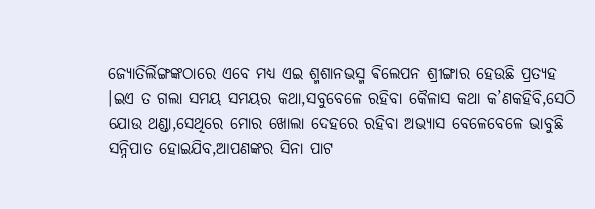ଜ୍ୟୋତିର୍ଲିଙ୍ଗଙ୍କଠାରେ ଏବେ ମଧ୍ୟ ଏଇ ଶ୍ମଶାନଭସ୍ମ ଵିଲେପନ ଶ୍ରୀଙ୍ଗାର ହେଉଛି ପ୍ରତ୍ୟହ ।ଇଏ ତ ଗଲା ସମୟ ସମୟର କଥା,ସବୁବେଳେ ରହିବା କୈଳାସ କଥା କ’ଣକହିବି,ସେଠି ଯୋଉ ଥଣ୍ଡା,ସେଥିରେ ମୋର ଖୋଲା ଦେହରେ ରହିବା ଅଭ୍ୟାସ ବେଳେବେଳେ ଭାବୁଛି ସନ୍ନିପାତ ହୋଇଯିବ,ଆପଣଙ୍କର ସିନା ପାଟ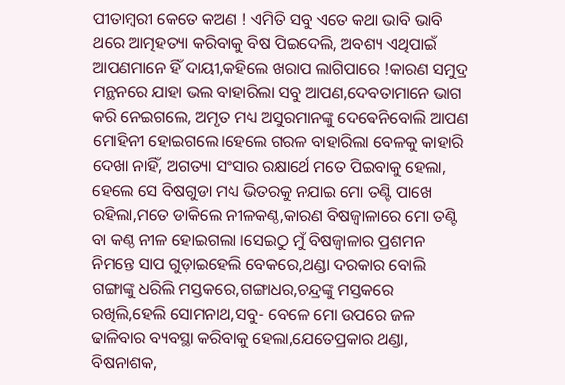ପୀତାମ୍ବରୀ କେତେ କଅଣ ! ଏମିତି ସବୁ ଏତେ କଥା ଭାବି ଭାବି ଥରେ ଆତ୍ମହତ୍ୟା କରିବାକୁ ବିଷ ପିଇଦେଲି, ଅବଶ୍ୟ ଏଥିପାଇଁ ଆପଣମାନେ ହିଁ ଦାୟୀ,କହିଲେ ଖରାପ ଲାଗିପାରେ !କାରଣ ସମୁଦ୍ର ମନ୍ଥନରେ ଯାହା ଭଲ ବାହାରିଲା ସବୁ ଆପଣ,ଦେବତାମାନେ ଭାଗ କରି ନେଇଗଲେ, ଅମୃତ ମଧ୍ୟ ଅସୁରମାନଙ୍କୁ ଦେଵେନିବୋଲି ଆପଣ ମୋହିନୀ ହୋଇଗଲେ।ହେଲେ ଗରଳ ବାହାରିଲା ବେଳକୁ କାହାରି ଦେଖା ନାହିଁ, ଅଗତ୍ୟା ସଂସାର ରକ୍ଷାର୍ଥେ ମତେ ପିଇବାକୁ ହେଲା, ହେଲେ ସେ ବିଷଗୁଡା ମଧ୍ୟ ଭିତରକୁ ନଯାଇ ମୋ ତଣ୍ଟି ପାଖେ ରହିଲା,ମତେ ଡାକିଲେ ନୀଳକଣ୍ଠ,କାରଣ ବିଷଜ୍ୱାଳାରେ ମୋ ତଣ୍ଟି ବା କଣ୍ଠ ନୀଳ ହୋଇଗଲା ।ସେଇଠୁ ମୁଁ ବିଷଜ୍ୱାଳାର ପ୍ରଶମନ ନିମନ୍ତେ ସାପ ଗୁଡ଼ାଇହେଲି ବେକରେ,ଥଣ୍ଡା ଦରକାର ବୋଲି ଗଙ୍ଗାଙ୍କୁ ଧରିଲି ମସ୍ତକରେ,ଗଙ୍ଗାଧର,ଚନ୍ଦ୍ରଙ୍କୁ ମସ୍ତକରେ ରଖିଲି,ହେଲି ସୋମନାଥ,ସବୁ- ବେଳେ ମୋ ଉପରେ ଜଳ ଢାଳିବାର ବ୍ୟବସ୍ଥା କରିବାକୁ ହେଲା,ଯେତେପ୍ରକାର ଥଣ୍ଡା, ବିଷନାଶକ,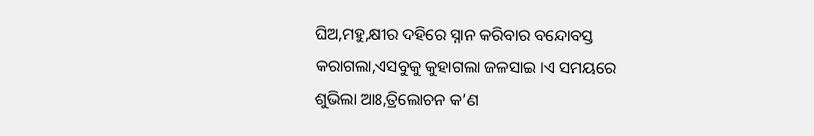ଘିଅ,ମହୁ,କ୍ଷୀର ଦହିରେ ସ୍ନାନ କରିବାର ବନ୍ଦୋବସ୍ତ କରାଗଲା,ଏସବୁକୁ କୁହାଗଲା ଜଳସାଇ ।ଏ ସମୟରେ ଶୁଭିଲା ଆଃ,ତ୍ରିଲୋଚନ କ’ଣ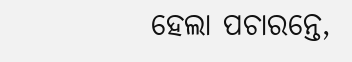ହେଲା ପଚାରନ୍ତେ,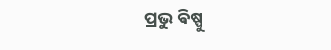ପ୍ରଭୁ ଵିଷ୍ପୁ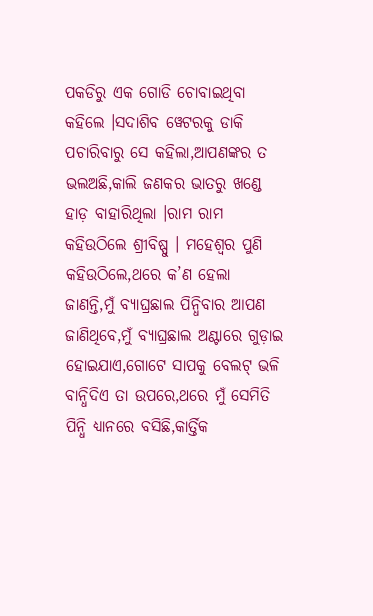ପକଡିରୁ ଏକ ଗୋଡି ଚୋବାଇଥିବା କହିଲେ ।ସଦାଶିବ ୱେଟରକୁ ଡାକି ପଚାରିବାରୁ ସେ କହିଲା,ଆପଣଙ୍କର ତ ଭଲଅଛି,କାଲି ଜଣକର ଭାତରୁ ଖଣ୍ଡେ ହାଡ଼ ବାହାରିଥିଲା ।ରାମ ରାମ କହିଉଠିଲେ ଶ୍ରୀବିଷ୍ପୁ । ମହେଶ୍ବର ପୁଣି କହିଉଠିଲେ,ଥରେ କ’ଣ ହେଲା ଜାଣନ୍ତି,ମୁଁ ବ୍ୟାଘ୍ରଛାଲ ପିନ୍ଧିବାର ଆପଣ ଜାଣିଥିବେ,ମୁଁ ବ୍ୟାଘ୍ରଛାଲ ଅଣ୍ଟାରେ ଗୁଡ଼ାଇ ହୋଇଯାଏ,ଗୋଟେ ସାପକୁ ବେଲଟ୍ ଭଳି ବାନ୍ଧିଦିଏ ତା ଉପରେ,ଥରେ ମୁଁ ସେମିତି ପିନ୍ଧି ଧ୍ୟାନରେ ବସିଛି,କାର୍ତ୍ତିକ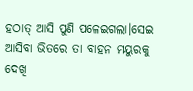ହଠାତ୍ ଆସି ପୁଣି ପଳେଇଗଲା।ସେଇ ଆସିବା ଭିତରେ ତା ବାହନ ମୟୁରକୁ ଦେଖି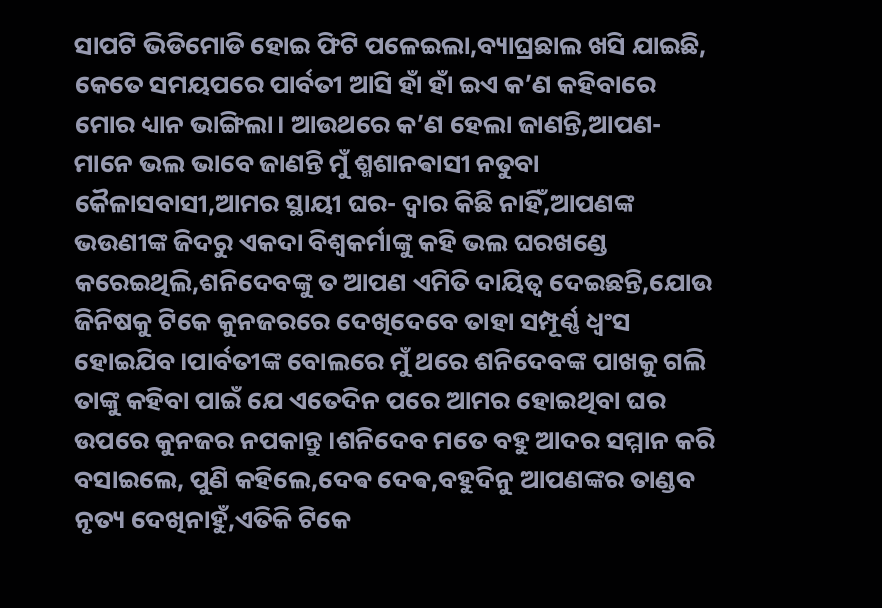ସାପଟି ଭିଡିମୋଡି ହୋଇ ଫିଟି ପଳେଇଲା,ବ୍ୟାଘ୍ରଛାଲ ଖସି ଯାଇଛି, କେତେ ସମୟପରେ ପାର୍ବତୀ ଆସି ହାଁ ହାଁ ଇଏ କ’ଣ କହିବାରେ ମୋର ଧ୍ୟାନ ଭାଙ୍ଗିଲା। ଆଉଥରେ କ’ଣ ହେଲା ଜାଣନ୍ତି,ଆପଣ- ମାନେ ଭଲ ଭାବେ ଜାଣନ୍ତି ମୁଁ ଶ୍ମଶାନଵାସୀ ନତୁବା କୈଳାସବାସୀ,ଆମର ସ୍ଥାୟୀ ଘର- ଦ୍ଵାର କିଛି ନାହିଁ,ଆପଣଙ୍କ ଭଉଣୀଙ୍କ ଜିଦରୁ ଏକଦା ବିଶ୍ଵକର୍ମାଙ୍କୁ କହି ଭଲ ଘରଖଣ୍ଡେ କରେଇଥିଲି,ଶନିଦେବଙ୍କୁ ତ ଆପଣ ଏମିତି ଦାୟିତ୍ଵ ଦେଇଛନ୍ତି,ଯୋଉ ଜିନିଷକୁ ଟିକେ କୁନଜରରେ ଦେଖିଦେବେ ତାହା ସମ୍ପୂର୍ଣ୍ଣ ଧ୍ୱଂସ ହୋଇଯିବ।ପାର୍ବତୀଙ୍କ ବୋଲରେ ମୁଁ ଥରେ ଶନିଦେବଙ୍କ ପାଖକୁ ଗଲି ତାଙ୍କୁ କହିବା ପାଇଁ ଯେ ଏତେଦିନ ପରେ ଆମର ହୋଇଥିବା ଘର ଉପରେ କୁନଜର ନପକାନ୍ତୁ ।ଶନିଦେବ ମତେ ବହୁ ଆଦର ସମ୍ମାନ କରି ବସାଇଲେ, ପୁଣି କହିଲେ,ଦେଵ ଦେଵ,ବହୁଦିନୁ ଆପଣଙ୍କର ତାଣ୍ଡବ ନୃତ୍ୟ ଦେଖିନାହୁଁ,ଏତିକି ଟିକେ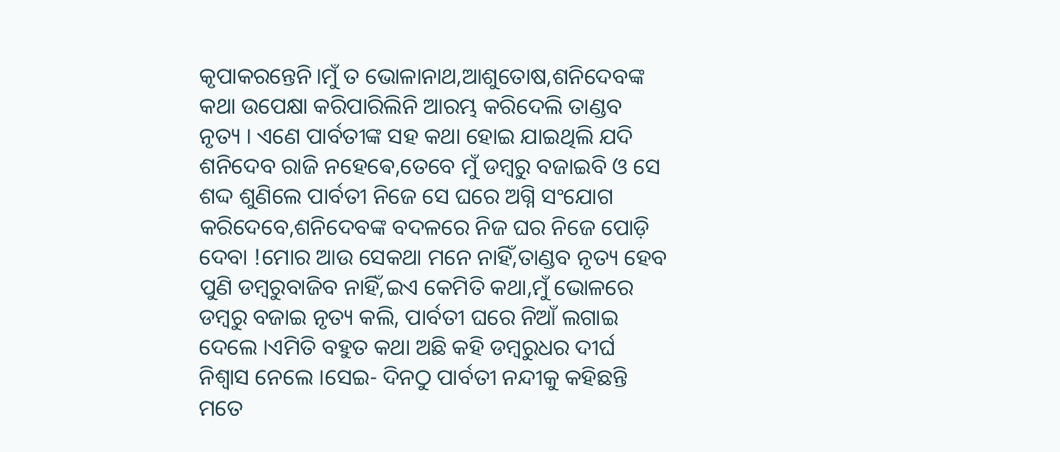କୃପାକରନ୍ତେନି।ମୁଁ ତ ଭୋଳାନାଥ,ଆଶୁତୋଷ,ଶନିଦେବଙ୍କ କଥା ଉପେକ୍ଷା କରିପାରିଲିନି ଆରମ୍ଭ କରିଦେଲି ତାଣ୍ଡବ ନୃତ୍ୟ । ଏଣେ ପାର୍ବତୀଙ୍କ ସହ କଥା ହୋଇ ଯାଇଥିଲି ଯଦି ଶନିଦେବ ରାଜି ନହେଵେ,ତେବେ ମୁଁ ଡମ୍ବରୁ ବଜାଇବି ଓ ସେ ଶଦ୍ଦ ଶୁଣିଲେ ପାର୍ବତୀ ନିଜେ ସେ ଘରେ ଅଗ୍ନି ସଂଯୋଗ କରିଦେବେ,ଶନିଦେବଙ୍କ ବଦଳରେ ନିଜ ଘର ନିଜେ ପୋଡ଼ି ଦେବା !ମୋର ଆଉ ସେକଥା ମନେ ନାହିଁ,ତାଣ୍ଡବ ନୃତ୍ୟ ହେବ ପୁଣି ଡମ୍ବରୁବାଜିବ ନାହିଁ,ଇଏ କେମିତି କଥା,ମୁଁ ଭୋଳରେ ଡମ୍ବରୁ ବଜାଇ ନୃତ୍ୟ କଲି, ପାର୍ବତୀ ଘରେ ନିଆଁ ଲଗାଇ ଦେଲେ ।ଏମିତି ବହୁତ କଥା ଅଛି କହି ଡମ୍ବରୁଧର ଦୀର୍ଘ ନିଶ୍ଵାସ ନେଲେ ।ସେଇ- ଦିନଠୁ ପାର୍ବତୀ ନନ୍ଦୀକୁ କହିଛନ୍ତି ମତେ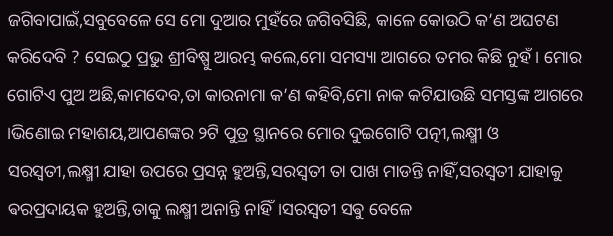ଜଗିବାପାଇଁ,ସବୁବେଳେ ସେ ମୋ ଦୁଆର ମୁହଁରେ ଜଗିବସିଛି, କାଳେ କୋଉଠି କ’ଣ ଅଘଟଣ କରିଦେବି ? ସେଇଠୁ ପ୍ରଭୁ ଶ୍ରୀବିଷ୍ପୁ ଆରମ୍ଭ କଲେ,ମୋ ସମସ୍ୟା ଆଗରେ ତମର କିଛି ନୁହଁ । ମୋର ଗୋଟିଏ ପୁଅ ଅଛି,କାମଦେବ,ତା କାରନାମା କ’ଣ କହିବି,ମୋ ନାକ କଟିଯାଉଛି ସମସ୍ତଙ୍କ ଆଗରେ ।ଭିଣୋଇ ମହାଶୟ,ଆପଣଙ୍କର ୨ଟି ପୁତ୍ର ସ୍ଥାନରେ ମୋର ଦୁଇଗୋଟି ପତ୍ନୀ,ଲକ୍ଷ୍ମୀ ଓ ସରସ୍ଵତୀ,ଲକ୍ଷ୍ମୀ ଯାହା ଉପରେ ପ୍ରସନ୍ନ ହୁଅନ୍ତି,ସରସ୍ବତୀ ତା ପାଖ ମାଡନ୍ତି ନାହିଁ,ସରସ୍ବତୀ ଯାହାକୁ ଵରପ୍ରଦାୟକ ହୁଅନ୍ତି,ତାକୁ ଲକ୍ଷ୍ମୀ ଅନାନ୍ତି ନାହିଁ।ସରସ୍ବତୀ ସଵୁ ବେଳେ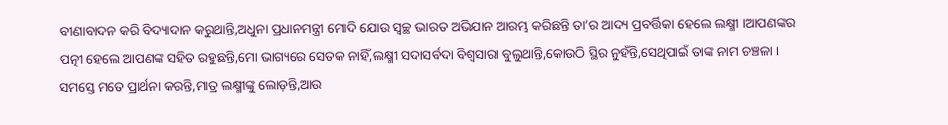ବୀଣାବାଦନ କରି ବିଦ୍ୟାଦାନ କରୁଥାନ୍ତି,ଅଧୁନା ପ୍ରଧାନମନ୍ତ୍ରୀ ମୋଦି ଯୋଉ ସ୍ବଚ୍ଛ ଭାରତ ଅଭିଯାନ ଆରମ୍ଭ କରିଛନ୍ତି ତା’ର ଆଦ୍ୟ ପ୍ରବର୍ତ୍ତିକା ହେଲେ ଲକ୍ଷ୍ମୀ ।ଆପଣଙ୍କର ପତ୍ନୀ ହେଲେ ଆପଣଙ୍କ ସହିତ ରହୁଛନ୍ତି,ମୋ ଭାଗ୍ୟରେ ସେତକ ନାହିଁ,ଲକ୍ଷ୍ମୀ ସଦାସର୍ବଦା ବିଶ୍ଵସାରା ବୁଲୁଥାନ୍ତି,କୋଉଠି ସ୍ଥିର ନୁହଁନ୍ତି,ସେଥିପାଇଁ ତାଙ୍କ ନାମ ଚଞ୍ଚଳା । ସମସ୍ତେ ମତେ ପ୍ରାର୍ଥନା କରନ୍ତି,ମାତ୍ର ଲକ୍ଷ୍ମୀଙ୍କୁ ଲୋଡ଼ନ୍ତି,ଆଉ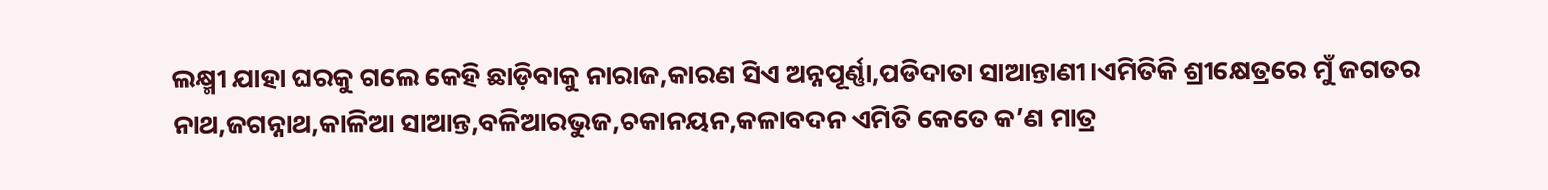ଲକ୍ଷ୍ମୀ ଯାହା ଘରକୁ ଗଲେ କେହି ଛାଡ଼ିବାକୁ ନାରାଜ,କାରଣ ସିଏ ଅନ୍ନପୂର୍ଣ୍ଣା,ପଡିଦାତା ସାଆନ୍ତାଣୀ।ଏମିତିକି ଶ୍ରୀକ୍ଷେତ୍ରରେ ମୁଁ ଜଗତର ନାଥ,ଜଗନ୍ନାଥ,କାଳିଆ ସାଆନ୍ତ,ବଳିଆରଭୁଜ,ଚକାନୟନ,କଳାବଦନ ଏମିତି କେତେ କ’ଣ ମାତ୍ର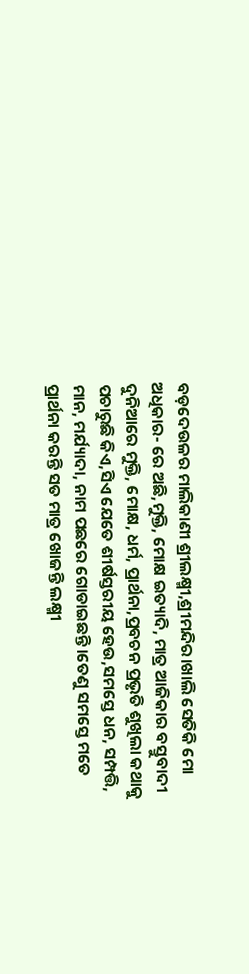ବଡ଼ଦେଉଳର ମାଲିକାଣୀ ଶ୍ରୀଲକ୍ଷ୍ମୀ,ଶ୍ରୀମନ୍ଦିର।ଖା‌ଲି ସେତିକି ମୋ ଅଧିକାର- ରେ ଅଛି,ମୁକ୍ତି, ମୋକ୍ଷ ଇତ୍ୟାଦି, ମାତ୍ର ଆଜିକାର ବସ୍ତୁବାଦୀ ଦୁନିଆରେ ମୁକ୍ତି, ମୋକ୍ଷ, ଧର୍ମ, ପ୍ରାର୍ଥନା,ପ୍ରବଚନ ପ୍ରଭୃତି ଶୁଖିଲା କଥାକୁ ପଚାରୁଛି କିଏ,ସିଏ ଯେତେ ଶୀର୍ଷସ୍ତରୀୟ ହେଉ,ସମସ୍ତେ ଧନ, ସମ୍ପତ୍ତି, ମାନ, ମର୍ଯ୍ୟାଦା, ନାମ ପଛରେ ଗୋଡାଇଛନ୍ତି।ତେଣୁ ସମସ୍ତେ ମତେ ପ୍ରାର୍ଥନା କରନ୍ତି ସତ ମାତ୍ର ଖୋଜନ୍ତି ଲକ୍ଷ୍ମୀ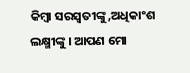କିମ୍ବା ସରସ୍ବତୀଙ୍କୁ,ଅଧିକାଂଶ ଲକ୍ଷ୍ମୀଙ୍କୁ । ଆପଣ ମୋ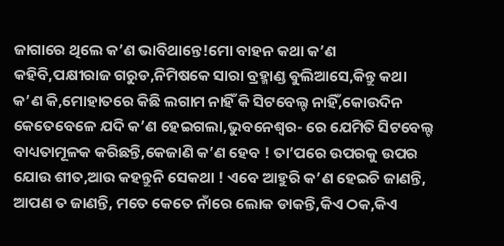ଜାଗାରେ ଥିଲେ କ’ଣ ଭାବିଥାନ୍ତେ!ମୋ ବାହନ କଥା କ’ଣ କହିବି,ପକ୍ଷୀରାଜ ଗରୁଡ,ନିମିଷକେ ସାରା ବ୍ରହ୍ମାଣ୍ଡ ଵୁଲିଆସେ,କିନ୍ତୁ କଥା କ’ଣ କି,ମୋହାତରେ କିଛି ଲଗାମ ନାହିଁ କି ସିଟବେଲ୍ଟ ନାହିଁ,କୋଉଦିନ କେତେବେଳେ ଯଦି କ’ଣ ହେଇଗଲା,ଭୁବନେଶ୍ୱର- ରେ ଯେମିତି ସିଟବେଲ୍ଟ ବାଧ୍ୟତାମୂଳକ କରିଛନ୍ତି,କେଜାଣି କ’ଣ ହେବ ! ତା’ପରେ ଉପରକୁ ଉପର ଯୋଉ ଶୀତ,ଆଉ କହନ୍ତୁନି ସେକଥା ! ଏବେ ଆହୁରି କ’ଣ ହେଇଚି ଜାଣନ୍ତି, ଆପଣ ତ ଜାଣନ୍ତି, ମତେ କେତେ ନାଁରେ ଲୋକ ଡାକନ୍ତି,କିଏ ଠକ,କିଏ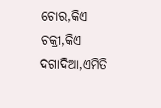ଚୋର,କିଏ ଚକ୍ରୀ,କିଏ ଦଗାଦିଆ,ଏମିତି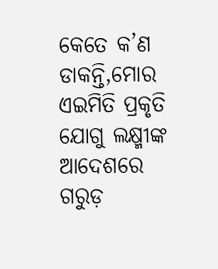କେତେ କ’ଣ ଡାକନ୍ତି,ମୋର ଏଇମିତି ପ୍ରକୃତି ଯୋଗୁ ଲକ୍ଷ୍ମୀଙ୍କ ଆଦେଶରେ ଗରୁଡ଼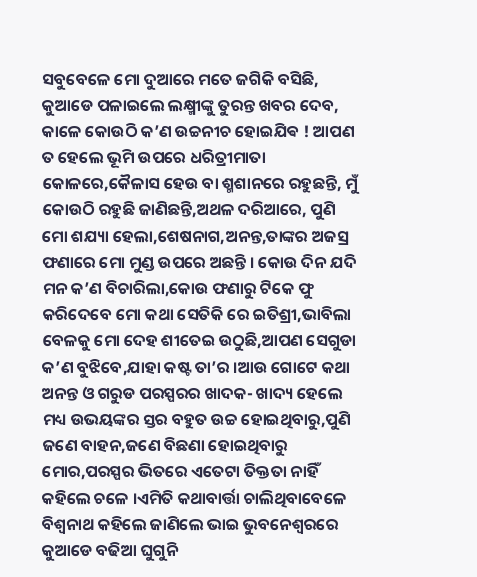ସବୁବେଳେ ମୋ ଦୁଆରେ ମତେ ଜଗିକି ବସିଛି, କୁଆଡେ ପଳାଇଲେ ଲକ୍ଷ୍ମୀଙ୍କୁ ତୁରନ୍ତ ଖବର ଦେବ, କାଳେ କୋଉଠି କ’ଣ ଉଚ୍ଚନୀଚ ହୋଇଯିଵ ! ଆପଣ ତ ହେଲେ ଭୂମି ଉପରେ ଧରିତ୍ରୀମାତା କୋଳରେ,କୈଳାସ ହେଉ ବା ଶ୍ମଶାନରେ ରହୁଛନ୍ତି, ମୁଁ କୋଉଠି ରହୁଛି ଜାଣିଛନ୍ତି,ଅଥଳ ଦରିଆରେ, ପୁଣି ମୋ ଶଯ୍ୟା ହେଲା,ଶେଷନାଗ,ଅନନ୍ତ,ତାଙ୍କର ଅଜସ୍ର ଫଣାରେ ମୋ ମୁଣ୍ଡ ଉପରେ ଅଛନ୍ତି । କୋଉ ଦିନ ଯଦି ମନ କ’ଣ ବିଚାରିଲା,କୋଉ ଫଣାରୁ ଟିକେ ଫୁ କରିଦେବେ ମୋ କଥା ସେତିକି ରେ ଇତିଶ୍ରୀ,ଭାବିଲା ବେଳକୁ ମୋ ଦେହ ଶୀତେଇ ଉଠୁଛି,ଆପଣ ସେଗୁଡା କ’ଣ ବୁଝିବେ,ଯାହା କଷ୍ଟ ତା’ର ।ଆଉ ଗୋଟେ କଥା ଅନନ୍ତ ଓ ଗରୁଡ ପରସ୍ପରର ଖାଦକ- ଖାଦ୍ୟ ହେଲେ ମଧ୍ୟ ଉଭୟଙ୍କର ସ୍ତର ବହୁତ ଉଚ୍ଚ ହୋଇଥିବାରୁ,ପୁଣି ଜଣେ ବାହନ,ଜଣେ ବିଛଣା ହୋଇଥିବାରୁ ମୋର,ପରସ୍ପର ଭିତରେ ଏତେଟା ତିକ୍ତତା ନାହିଁ କହିଲେ ଚଳେ ।ଏମିତି କଥାବାର୍ତ୍ତା ଚାଲିଥିବାବେଳେ ବିଶ୍ଵନାଥ କହିଲେ ଜାଣିଲେ ଭାଇ ଭୁବନେଶ୍ୱରରେ କୁଆଡେ ବଢିଆ ଘୁଗୁନି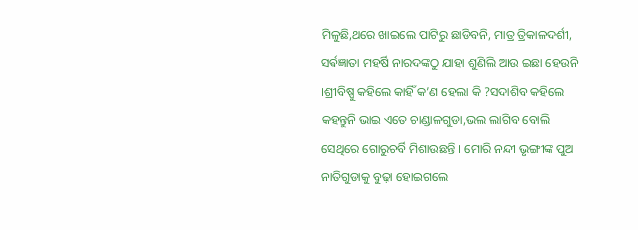ମିଳୁଛି,ଥରେ ଖାଇଲେ ପାଟିରୁ ଛାଡିବନି, ମାତ୍ର ତ୍ରିକାଳଦର୍ଶୀ, ସର୍ଵଜ୍ଞାତା ମହର୍ଷି ନାରଦଙ୍କଠୁ ଯାହା ଶୁଣିଲି ଆଉ ଇଛା ହେଉନି ।ଶ୍ରୀବିଷ୍ପୁ କହିଲେ କାହିଁ କ’ଣ ହେଲା କି ?ସଦାଶିବ କହିଲେ କହନ୍ତୁନି ଭାଇ ଏତେ ଚାଣ୍ଡାଳଗୁଡା,ଭଲ ଲାଗିବ ବୋଲି ସେଥିରେ ଗୋରୁଚର୍ବି ମିଶାଉଛନ୍ତି । ମୋରି ନନ୍ଦୀ ଭୃଙ୍ଗୀଙ୍କ ପୁଅ ନାତିଗୁଡାକୁ ବୁଢ଼ା ହୋଇଗଲେ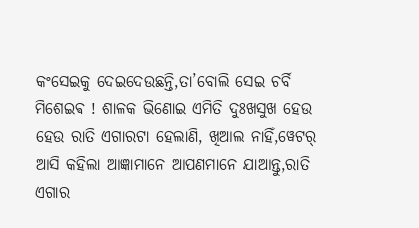କଂସେଇକୁ ଦେଇଦେଉଛନ୍ତି,ତା’ବୋଲି ସେଇ ଚର୍ବି ମିଶେଇଵ ! ଶାଳକ ଭିଣୋଇ ଏମିତି ଦୁଃଖସୁଖ ହେଉ ହେଉ ରାତି ଏଗାରଟା ହେଲାଣି, ଖିଆଲ ନାହିଁ,ୱେଟର୍ ଆସି କହିଲା ଆଜ୍ଞାମାନେ ଆପଣମାନେ ଯାଆନ୍ତୁ,ରାତି ଏଗାର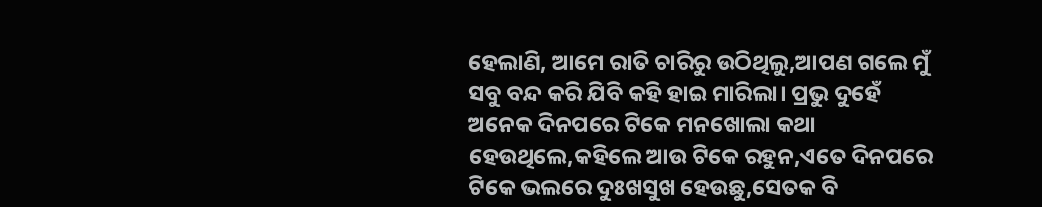ହେଲାଣି, ଆମେ ରାତି ଚାରିରୁ ଉଠିଥିଲୁ,ଆପଣ ଗଲେ ମୁଁ ସବୁ ବନ୍ଦ କରି ଯିବି କହି ହାଇ ମାରିଲା। ପ୍ରଭୁ ଦୁହେଁ ଅନେକ ଦିନପରେ ଟିକେ ମନଖୋଲା କଥା ହେଉଥିଲେ,କହିଲେ ଆଉ ଟିକେ ରହୁନ,ଏତେ ଦିନପରେ ଟିକେ ଭଲରେ ଦୁଃଖସୁଖ ହେଉଛୁ,ସେତକ ବି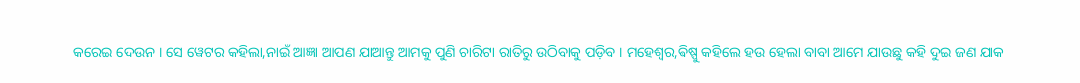କରେଇ ଦେଉନ । ସେ ୱେଟର କହିଲା,ନାଇଁ ଆଜ୍ଞା ଆପଣ ଯାଆନ୍ତୁ ଆମକୁ ପୁଣି ଚାରିଟା ରାତିରୁ ଉଠିବାକୁ ପଡ଼ିବ । ମହେଶ୍ବର,ଵିଷ୍ପୁ କହିଲେ ହଉ ହେଲା ବାବା ଆମେ ଯାଉଛୁ କହି ଦୁଇ ଜଣ ଯାକ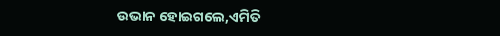ଉଭାନ ହୋଇଗଲେ,ଏମିତି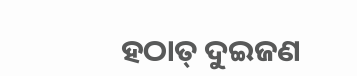ହଠାତ୍ ଦୁଇଜଣ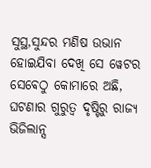ସୁସ୍ଥ,ସୁନ୍ଦର ମଣିଷ ଉଭାନ ହୋଇଯିବା ଦେଖି ସେ ୱେଟର ସେଵେଠୁ କୋମାରେ ଅଛି, ଘଟଣାର ଗୁରୁତ୍ବ ଦୃଷ୍ଟିରୁ ରାଜ୍ୟ ଭିଜିଲାନ୍ସ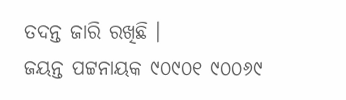ତଦନ୍ତ ଜାରି ରଖିଛି ।
ଜୟନ୍ତ ପଟ୍ଟନାୟକ ୯୦୯୦୧ ୯୦୦୬୯